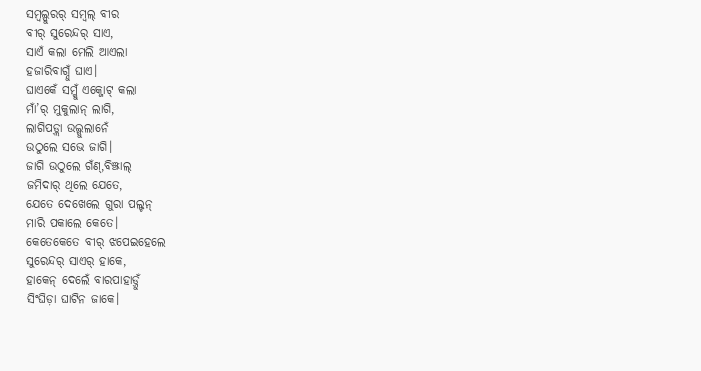ସମ୍ବଲ୍ପୁରର୍ ସମ୍ବଲ୍ ବୀର
ବୀର୍ ସୁରେନ୍ଦର୍ ସାଏ,
ସାଏଁ କଲା ମେଲି ଆଏଲା
ହଜାରିବାଗ୍ନୁଁ ଘାଏ।
ଘାଏକେଁ ସମ୍କୁଁ ଏକ୍ଜୋଟ୍ କଲା
ମାଁ’ର୍ ମୁକୁଲାନ୍ ଲାଗି,
ଲାଗିପଡ଼୍ଲା ଉଲ୍ଗୁଲାନେଁ
ଉଠୁଲେ ସଭେ ଜାଗି।
ଜାଗି ଉଠୁଲେ ଗଁଣ୍,ବିଞ୍ଝାଲ୍
ଜମିଦାର୍ ଥିଲେ ଯେତେ,
ଯେତେ ଦେଖେଲେ ଗୁରା ପଲ୍ଟନ୍
ମାରି ପକାଲେ କେତେ।
କେତେକେତେ ବୀର୍ ଝପେଇହେଲେ
ସୁରେନ୍ଦର୍ ସାଏର୍ ହାକେ,
ହାକେନ୍ ଦେଲେଁ ବାରପାହାଡ଼୍ନୁଁ
ସିଂଘିଡ଼ା ଘାଟିନ ଜାକେ।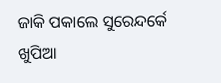ଜାକି ପକାଲେ ସୁରେନ୍ଦର୍କେ
ଖୁପିଆ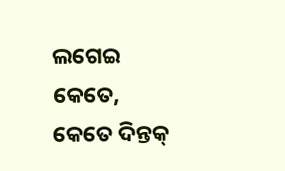ଲଗେଇ କେତେ,
କେତେ ଦିନ୍ତକ୍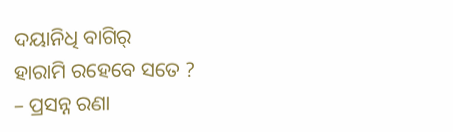ଦୟାନିଧି ବାଗିର୍
ହାରାମି ରହେବେ ସତେ ?
– ପ୍ରସନ୍ନ ରଣା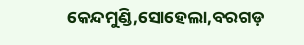କେନ୍ଦମୁଣ୍ଡି,ସୋହେଲା,ବରଗଡ଼